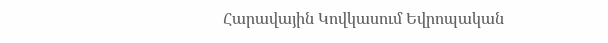Հարավային Կովկասում Եվրոպական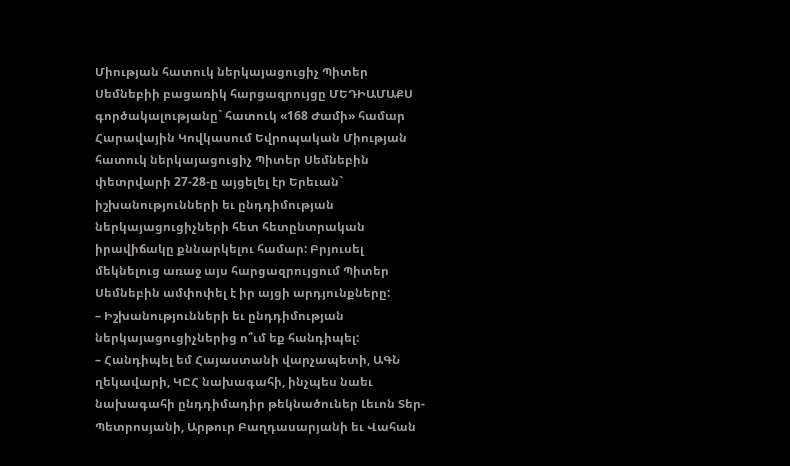Միության հատուկ ներկայացուցիչ Պիտեր Սեմնեբիի բացառիկ հարցազրույցը ՄԵԴԻԱՄԱՔՍ գործակալությանը` հատուկ «168 Ժամի» համար
Հարավային Կովկասում Եվրոպական Միության հատուկ ներկայացուցիչ Պիտեր Սեմնեբին փետրվարի 27-28-ը այցելել էր Երեւան` իշխանությունների եւ ընդդիմության ներկայացուցիչների հետ հետընտրական իրավիճակը քննարկելու համար: Բրյուսել մեկնելուց առաջ այս հարցազրույցում Պիտեր Սեմնեբին ամփոփել է իր այցի արդյունքները:
– Իշխանությունների եւ ընդդիմության ներկայացուցիչներից ո՞ւմ եք հանդիպել:
– Հանդիպել եմ Հայաստանի վարչապետի, ԱԳՆ ղեկավարի, ԿԸՀ նախագահի, ինչպես նաեւ նախագահի ընդդիմադիր թեկնածուներ Լեւոն Տեր-Պետրոսյանի, Արթուր Բաղդասարյանի եւ Վահան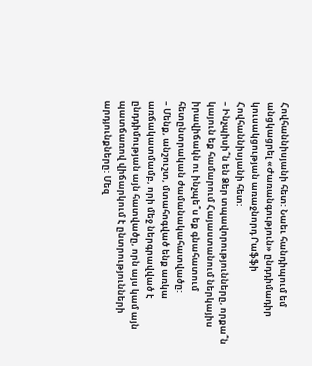Հովհաննիսյանի հետ: Նաեւ հանդիպում եմ անցկացրել «Ժառանգություն» ընդդիմադիր կուսակցության առաջնորդ Րաֆֆի Հովհաննիսյանի հետ:
– Ինչպիսի՞ն են Ձեր տպավորությունները, որքա՞ն կայուն եք համարում Հայաստանում ներկայիս իրավիճակն ու ինչպե՞ս եք գնահատում հետընտրական ժամանակահատվածը:
– Մենք, անշուշտ, մտահոգված ենք առկա առճակատմամբ, որի մեջ ներգրավված է ընդդիմության այն հատվածը, որն այս կամ այն պատճառով վիճարկում է ընտրությունների արդյունքները: Մեզ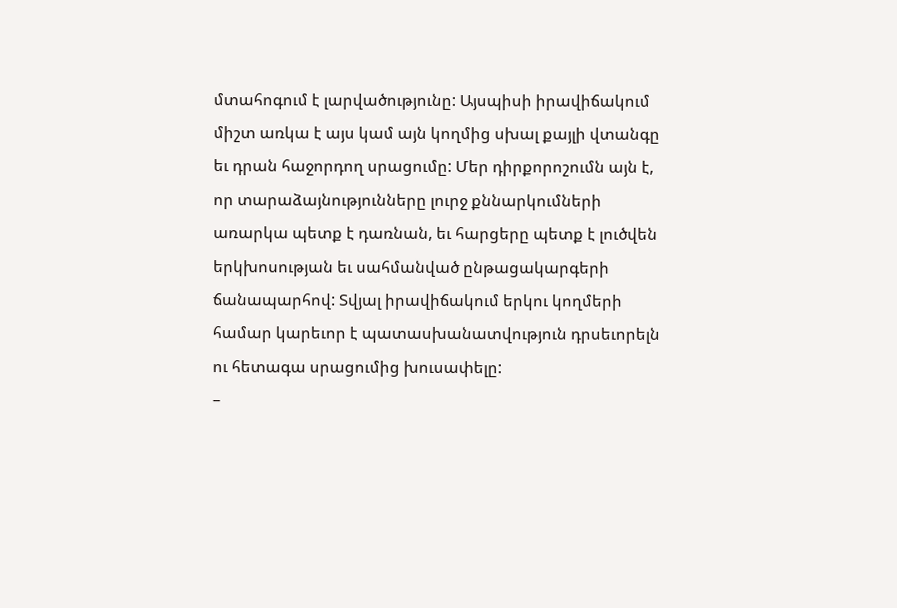մտահոգում է լարվածությունը: Այսպիսի իրավիճակում միշտ առկա է այս կամ այն կողմից սխալ քայլի վտանգը եւ դրան հաջորդող սրացումը: Մեր դիրքորոշումն այն է, որ տարաձայնությունները լուրջ քննարկումների առարկա պետք է դառնան, եւ հարցերը պետք է լուծվեն երկխոսության եւ սահմանված ընթացակարգերի ճանապարհով: Տվյալ իրավիճակում երկու կողմերի համար կարեւոր է պատասխանատվություն դրսեւորելն ու հետագա սրացումից խուսափելը:
–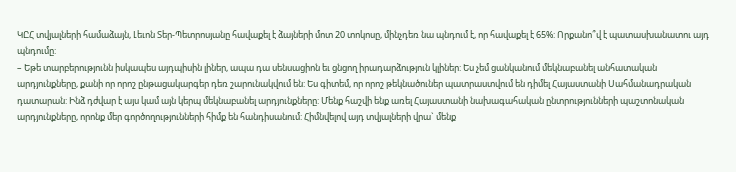ԿԸՀ տվյալների համաձայն, Լեւոն Տեր-Պետրոսյանը հավաքել է ձայների մոտ 20 տոկոսը, մինչդեռ նա պնդում է, որ հավաքել է 65%: Որքանո՞վ է պատասխանատու այդ պնդումը:
– Եթե տարբերությունն իսկապես այդպիսին լիներ, ապա դա սենսացիոն եւ ցնցող իրադարձություն կլիներ: Ես չեմ ցանկանում մեկնաբանել անհատական արդյունքները, քանի որ որոշ ընթացակարգեր դեռ շարունակվում են: Ես գիտեմ, որ որոշ թեկնածուներ պատրաստվում են դիմել Հայաստանի Սահմանադրական դատարան: Ինձ դժվար է այս կամ այն կերպ մեկնաբանել արդյունքները: Մենք հաշվի ենք առել Հայաստանի նախագահական ընտրությունների պաշտոնական արդյունքները, որոնք մեր գործողությունների հիմք են հանդիսանում: Հիմնվելով այդ տվյալների վրա` մենք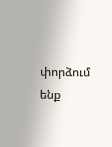փորձում ենք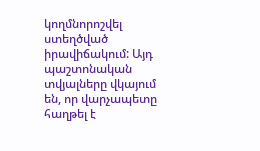կողմնորոշվել ստեղծված իրավիճակում: Այդ պաշտոնական տվյալները վկայում են, որ վարչապետը հաղթել է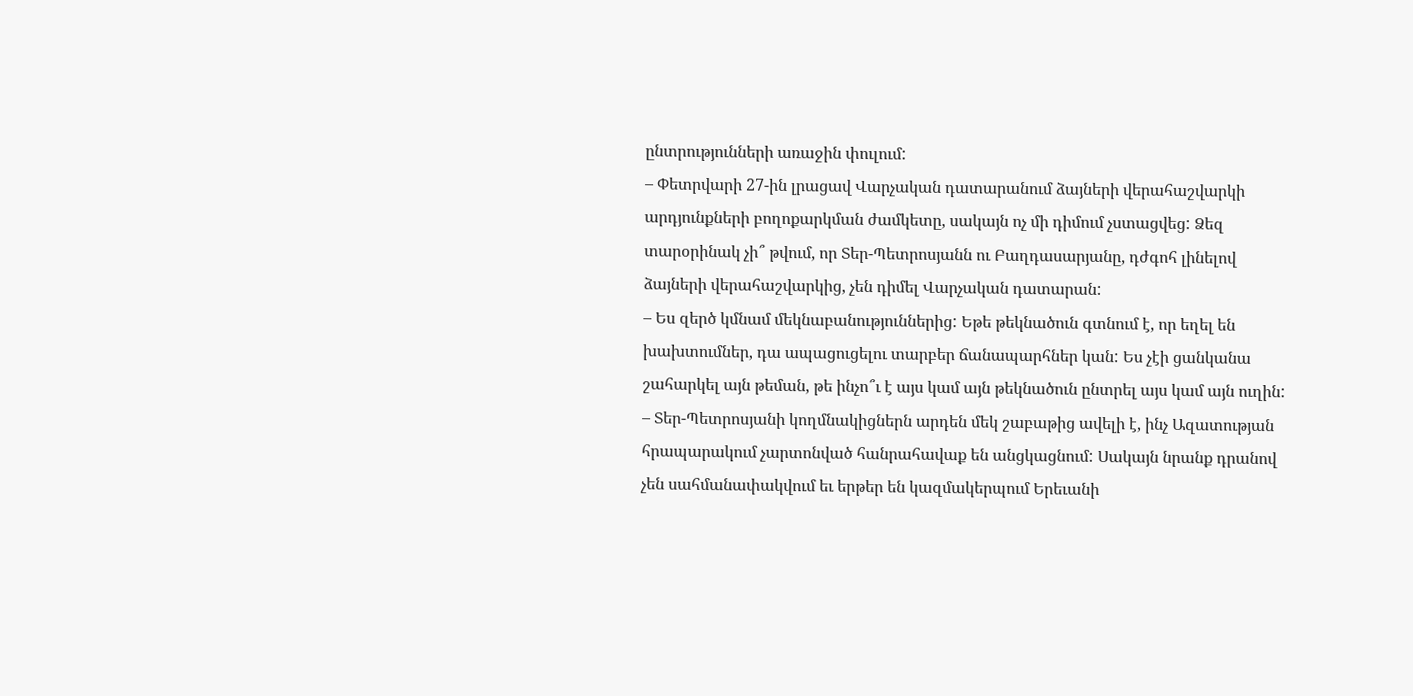ընտրությունների առաջին փուլում:
– Փետրվարի 27-ին լրացավ Վարչական դատարանում ձայների վերահաշվարկի արդյունքների բողոքարկման ժամկետը, սակայն ոչ մի դիմում չստացվեց: Ձեզ տարօրինակ չի՞ թվում, որ Տեր-Պետրոսյանն ու Բաղդասարյանը, դժգոհ լինելով ձայների վերահաշվարկից, չեն դիմել Վարչական դատարան:
– Ես զերծ կմնամ մեկնաբանություններից: Եթե թեկնածուն գտնում է, որ եղել են խախտումներ, դա ապացուցելու տարբեր ճանապարհներ կան: Ես չէի ցանկանա շահարկել այն թեման, թե ինչո՞ւ է այս կամ այն թեկնածուն ընտրել այս կամ այն ուղին:
– Տեր-Պետրոսյանի կողմնակիցներն արդեն մեկ շաբաթից ավելի է, ինչ Ազատության հրապարակում չարտոնված հանրահավաք են անցկացնում: Սակայն նրանք դրանով չեն սահմանափակվում եւ երթեր են կազմակերպում Երեւանի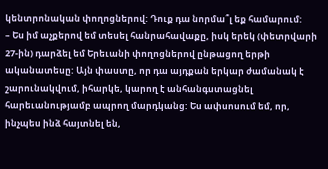կենտրոնական փողոցներով: Դուք դա նորմա՞լ եք համարում:
– Ես իմ աչքերով եմ տեսել հանրահավաքը, իսկ երեկ (փետրվարի 27-ին) դարձել եմ Երեւանի փողոցներով ընթացող երթի ականատեսը: Այն փաստը, որ դա այդքան երկար ժամանակ է շարունակվում, իհարկե, կարող է անհանգստացնել հարեւանությամբ ապրող մարդկանց: Ես ափսոսում եմ, որ, ինչպես ինձ հայտնել են,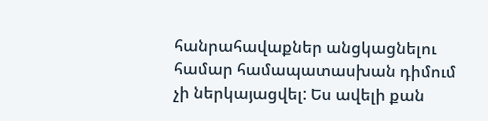հանրահավաքներ անցկացնելու համար համապատասխան դիմում չի ներկայացվել: Ես ավելի քան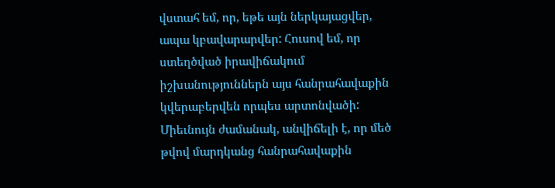վստահ եմ, որ, եթե այն ներկայացվեր, ապա կբավարարվեր: Հուսով եմ, որ ստեղծված իրավիճակում իշխանություններն այս հանրահավաքին կվերաբերվեն որպես արտոնվածի: Միեւնույն ժամանակ, անվիճելի է, որ մեծ թվով մարդկանց հանրահավաքին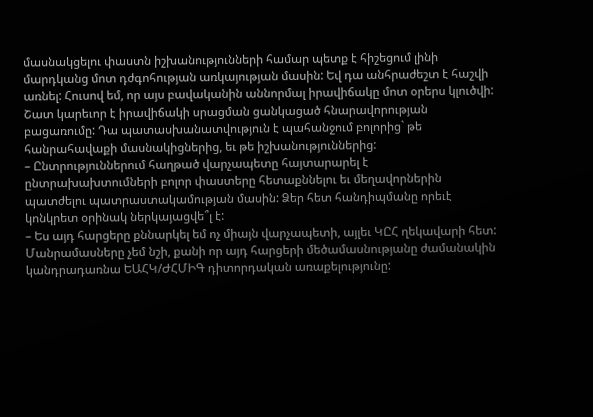մասնակցելու փաստն իշխանությունների համար պետք է հիշեցում լինի մարդկանց մոտ դժգոհության առկայության մասին: Եվ դա անհրաժեշտ է հաշվի առնել: Հուսով եմ, որ այս բավականին աննորմալ իրավիճակը մոտ օրերս կլուծվի: Շատ կարեւոր է իրավիճակի սրացման ցանկացած հնարավորության բացառումը: Դա պատասխանատվություն է պահանջում բոլորից` թե հանրահավաքի մասնակիցներից, եւ թե իշխանություններից:
– Ընտրություններում հաղթած վարչապետը հայտարարել է ընտրախախտումների բոլոր փաստերը հետաքննելու եւ մեղավորներին պատժելու պատրաստակամության մասին: Ձեր հետ հանդիպմանը որեւէ կոնկրետ օրինակ ներկայացվե՞լ է:
– Ես այդ հարցերը քննարկել եմ ոչ միայն վարչապետի, այլեւ ԿԸՀ ղեկավարի հետ: Մանրամասները չեմ նշի, քանի որ այդ հարցերի մեծամասնությանը ժամանակին կանդրադառնա ԵԱՀԿ/ԺՀՄԻԳ դիտորդական առաքելությունը: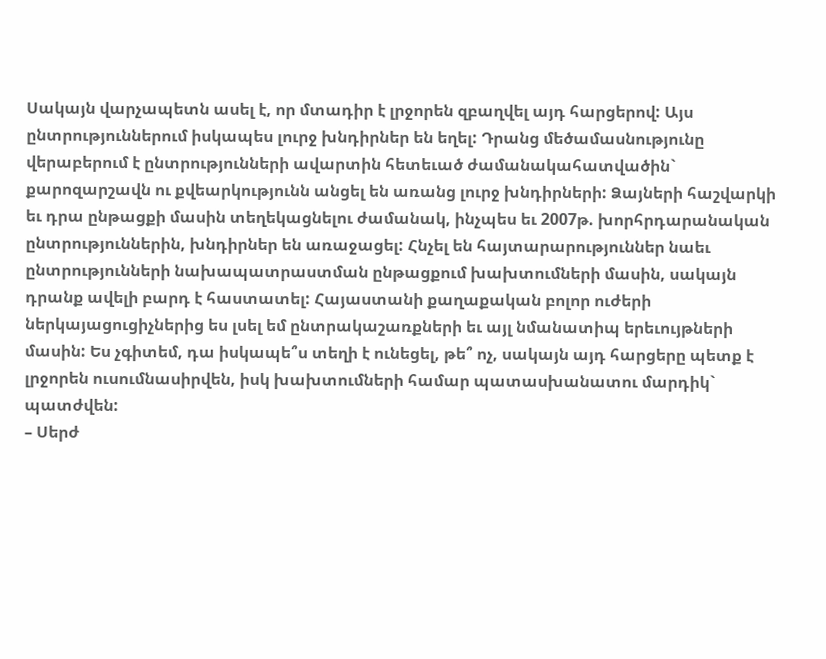Սակայն վարչապետն ասել է, որ մտադիր է լրջորեն զբաղվել այդ հարցերով: Այս ընտրություններում իսկապես լուրջ խնդիրներ են եղել: Դրանց մեծամասնությունը վերաբերում է ընտրությունների ավարտին հետեւած ժամանակահատվածին` քարոզարշավն ու քվեարկությունն անցել են առանց լուրջ խնդիրների: Ձայների հաշվարկի եւ դրա ընթացքի մասին տեղեկացնելու ժամանակ, ինչպես եւ 2007թ. խորհրդարանական ընտրություններին, խնդիրներ են առաջացել: Հնչել են հայտարարություններ նաեւ ընտրությունների նախապատրաստման ընթացքում խախտումների մասին, սակայն դրանք ավելի բարդ է հաստատել: Հայաստանի քաղաքական բոլոր ուժերի ներկայացուցիչներից ես լսել եմ ընտրակաշառքների եւ այլ նմանատիպ երեւույթների մասին: Ես չգիտեմ, դա իսկապե՞ս տեղի է ունեցել, թե՞ ոչ, սակայն այդ հարցերը պետք է լրջորեն ուսումնասիրվեն, իսկ խախտումների համար պատասխանատու մարդիկ` պատժվեն:
– Սերժ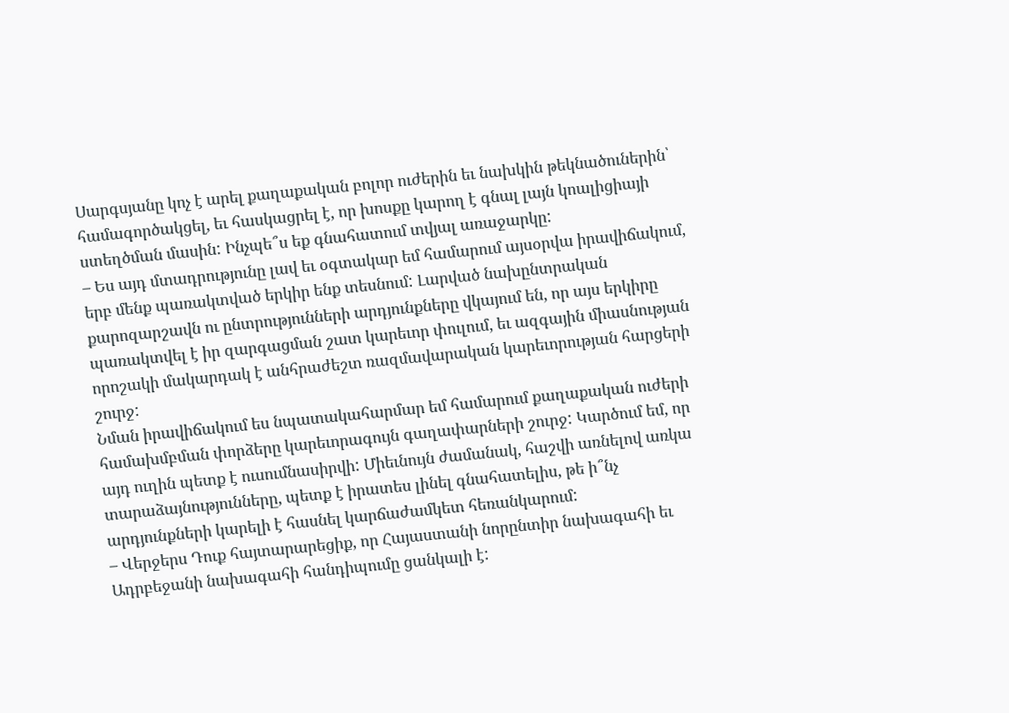Սարգսյանը կոչ է արել քաղաքական բոլոր ուժերին եւ նախկին թեկնածուներին՝ համագործակցել, եւ հասկացրել է, որ խոսքը կարող է գնալ լայն կոալիցիայի ստեղծման մասին: Ինչպե՞ս եք գնահատում տվյալ առաջարկը:
– Ես այդ մտադրությունը լավ եւ օգտակար եմ համարում այսօրվա իրավիճակում, երբ մենք պառակտված երկիր ենք տեսնում: Լարված նախընտրական քարոզարշավն ու ընտրությունների արդյունքները վկայում են, որ այս երկիրը պառակտվել է իր զարգացման շատ կարեւոր փուլում, եւ ազգային միասնության որոշակի մակարդակ է անհրաժեշտ ռազմավարական կարեւորության հարցերի շուրջ:
Նման իրավիճակում ես նպատակահարմար եմ համարում քաղաքական ուժերի համախմբման փորձերը կարեւորագույն գաղափարների շուրջ: Կարծում եմ, որ այդ ուղին պետք է ուսումնասիրվի: Միեւնույն ժամանակ, հաշվի առնելով առկա տարաձայնությունները, պետք է իրատես լինել գնահատելիս, թե ի՞նչ արդյունքների կարելի է հասնել կարճաժամկետ հեռանկարում:
– Վերջերս Դուք հայտարարեցիք, որ Հայաստանի նորընտիր նախագահի եւ Ադրբեջանի նախագահի հանդիպումը ցանկալի է: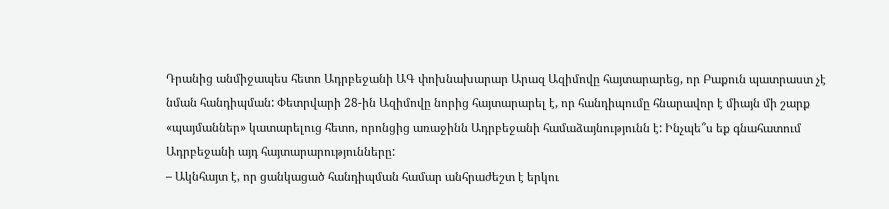Դրանից անմիջապես հետո Ադրբեջանի ԱԳ փոխնախարար Արազ Ազիմովը հայտարարեց, որ Բաքուն պատրաստ չէ նման հանդիպման: Փետրվարի 28-ին Ազիմովը նորից հայտարարել է, որ հանդիպումը հնարավոր է միայն մի շարք «պայմաններ» կատարելուց հետո, որոնցից առաջինն Ադրբեջանի համաձայնությունն է: Ինչպե՞ս եք գնահատում Ադրբեջանի այդ հայտարարությունները:
– Ակնհայտ է, որ ցանկացած հանդիպման համար անհրաժեշտ է երկու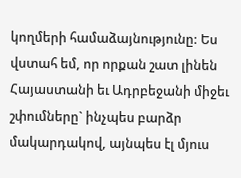կողմերի համաձայնությունը: Ես վստահ եմ, որ որքան շատ լինեն Հայաստանի եւ Ադրբեջանի միջեւ շփումները` ինչպես բարձր մակարդակով, այնպես էլ մյուս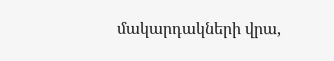մակարդակների վրա,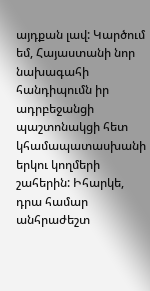այդքան լավ: Կարծում եմ, Հայաստանի նոր նախագահի հանդիպումն իր ադրբեջանցի պաշտոնակցի հետ կհամապատասխանի երկու կողմերի շահերին: Իհարկե, դրա համար անհրաժեշտ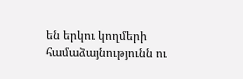են երկու կողմերի համաձայնությունն ու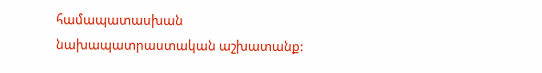համապատասխան նախապատրաստական աշխատանք: